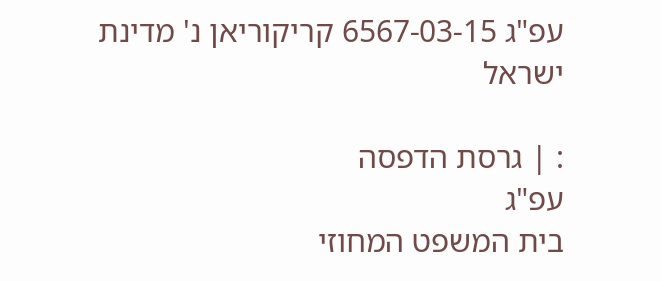עפ"ג 6567-03-15 קריקוריאן נ' מדינת ישראל

: | גרסת הדפסה
עפ"ג
בית המשפט המחוזי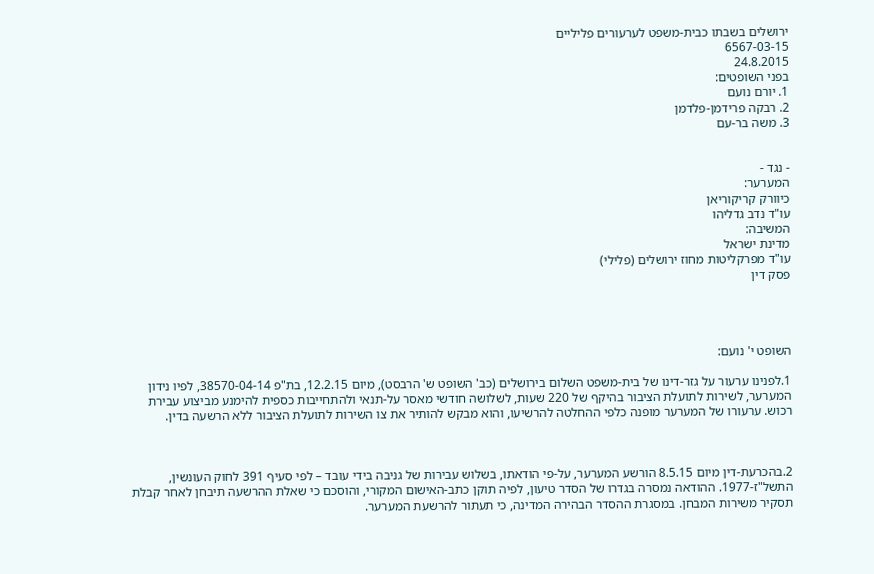ירושלים בשבתו כבית-משפט לערעורים פליליים
6567-03-15
24.8.2015
בפני השופטים:
1. יורם נועם
2. רבקה פרידמן-פלדמן
3. משה בר-עם


- נגד -
המערער:
כיוורק קריקוריאן
עו"ד נדב גדליהו
המשיבה:
מדינת ישראל
עו"ד מפרקליטות מחוז ירושלים (פלילי)
פסק דין




השופט י' נועם:

1.לפנינו ערעור על גזר-דינו של בית-משפט השלום בירושלים (כב' השופט ש' הרבסט), מיום 12.2.15, בת"פ 38570-04-14, לפיו נידון המערער, לשירות לתועלת הציבור בהיקף של 220 שעות, לשלושה חודשי מאסר על-תנאי ולהתחייבות כספית להימנע מביצוע עבירת רכוש. ערעורו של המערער מופנה כלפי ההחלטה להרשיעו, והוא מבקש להותיר את צו השירות לתועלת הציבור ללא הרשעה בדין.



2.בהכרעת-דין מיום 8.5.15 הורשע המערער, על-פי הודאתו, בשלוש עבירות של גניבה בידי עובד – לפי סעיף 391 לחוק העונשין, התשל"ז-1977. ההודאה נמסרה בגדרו של הסדר טיעון, לפיה תוקן כתב-האישום המקורי, והוסכם כי שאלת ההרשעה תיבחן לאחר קבלת תסקיר משירות המבחן. במסגרת ההסדר הבהירה המדינה, כי תעתור להרשעת המערער.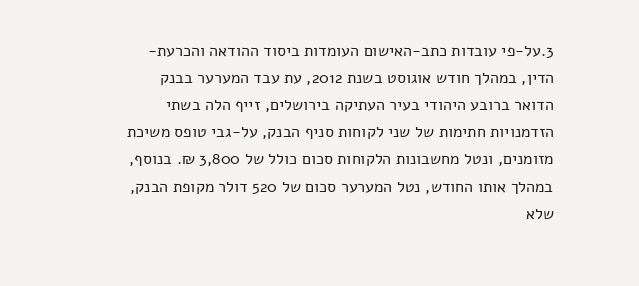3.על-פי עובדות כתב-האישום העומדות ביסוד ההודאה והכרעת-הדין, במהלך חודש אוגוסט בשנת 2012, עת עבד המערער בבנק הדואר ברובע היהודי בעיר העתיקה בירושלים, זייף הלה בשתי הזדמנויות חתימות של שני לקוחות סניף הבנק, על-גבי טופס משיכת מזומנים, ונטל מחשבונות הלקוחות סכום כולל של 3,800 ₪. בנוסף, במהלך אותו החודש, נטל המערער סכום של 520 דולר מקופת הבנק, שלא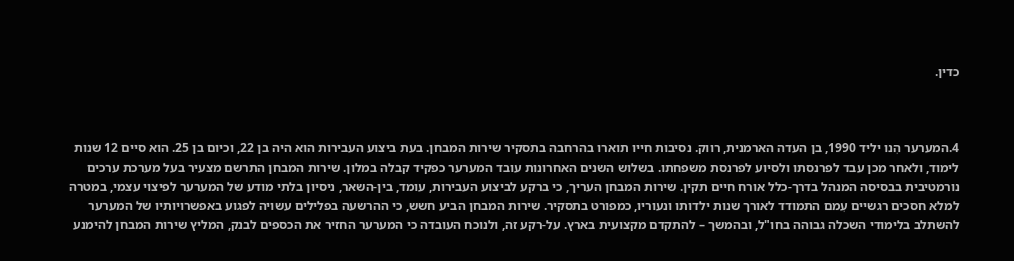כדין.



4.המערער הִנו יליד 1990, בן העדה הארמנית, רווק. נסיבות חייו תוארו בהרחבה בתסקיר שירות המבחן. בעת ביצוע העבירות הוא היה בן 22, וכיום בן 25. הוא סיים 12 שנות לימוד, ולאחר מכן עבד לפרנסתו ולסיוע לפרנסת משפחתו. בשלוש השנים האחרונות עובד המערער כפקיד קבלה במלון. שירות המבחן התרשם מצעיר בעל מערכת ערכים נורמטיבית בבסיסה המנהל בדרך-כלל אורח חיים תקין. שירות המבחן העריך, כי ברקע לביצוע העבירות, עומד, בין-השאר, ניסיון בלתי מודע של המערער לפיצוי עצמי, במטרה למלא חסכים רגשיים עִמם התמודד לאורך שנות ילדותו ונעוריו, כמפורט בתסקיר. שירות המבחן הביע חשש, כי ההרשעה בפלילים עשויה לפגוע באפשרויותיו של המערער להשתלב בלימודי השכלה גבוהה בחו"ל, ובהמשך – להתקדם מקצועית בארץ. על-רקע זה, ולנוכח העובדה כי המערער החזיר את הכספים לבנק, המליץ שירות המבחן להימנע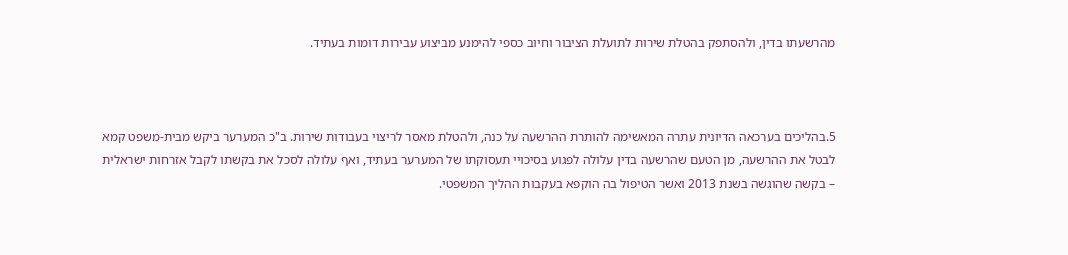מהרשעתו בדין, ולהסתפק בהטלת שירות לתועלת הציבור וחיוב כספי להימנע מביצוע עבירות דומות בעתיד.



5.בהליכים בערכאה הדיונית עתרה המאשימה להותרת ההרשעה על כנה, ולהטלת מאסר לריצוי בעבודות שירות. ב"כ המערער ביקש מבית-משפט קמא לבטל את ההרשעה, מן הטעם שהרשעה בדין עלולה לפגוע בסיכויי תעסוקתו של המערער בעתיד, ואף עלולה לסכל את בקשתו לקבל אזרחות ישראלית – בקשה שהוגשה בשנת 2013 ואשר הטיפול בה הוקפא בעקבות ההליך המשפטי.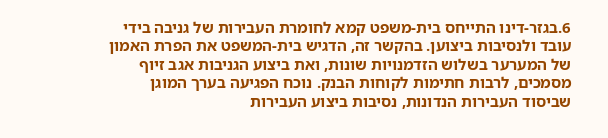6.בגזר-דינו התייחס בית-משפט קמא לחומרת העבירות של גניבה בידי עובד ולנסיבות ביצוען. בהקשר זה, הדגיש בית-המשפט את הפרת האמון של המערער בשלוש הזדמנויות שונות, ואת ביצוע הגניבות אגב זיוף מסמכים, לרבות חתימות לקוחות הבנק. נוכח הפגיעה בערך המוגן שביסוד העבירות הנדונות, נסיבות ביצוע העבירות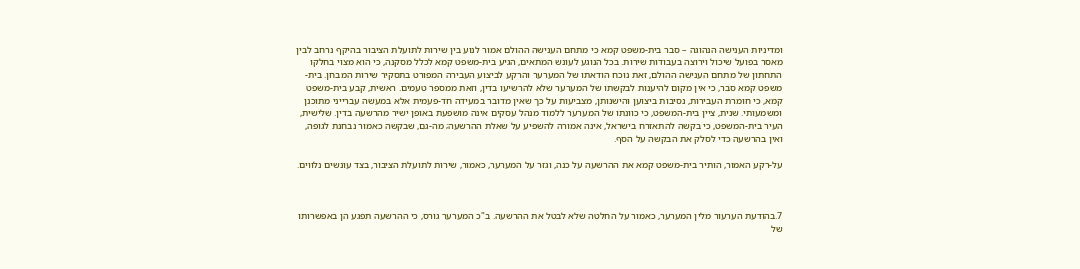ומדיניות הענישה הנהוגה – סבר בית-משפט קמא כי מתחם הענישה ההולם אמור לנוע בין שירות לתועלת הציבור בהיקף נרחב לבין מאסר בפועל שיכול וירוצה בעבודות שירות. בכל הנוגע לעונש המתאים, הגיע בית-משפט קמא לכלל מסקנה, כי הוא מצוי בחלקו התחתון של מתחם הענישה ההולם, זאת נוכח הודאתו של המערער והרקע לביצוע העבירה המפורט בתסקיר שירות המבחן. בית-משפט קמא סבר, כי אין מקום להיענות לבקשתו של המערער שלא להרשיעו בדין, וזאת ממספר טעמים. ראשית, קבע בית-משפט קמא, כי חומרת העבירות, נסיבות ביצוען והישנותן, מצביעות על כך שאין מדובר במעידה חד-פעמית אלא במעשה עברייני מתוכנן ומשמעותי. שנית, ציין בית-המשפט, כי כוונתו של המערער ללמוד מנהל עסקים אינה מושפעת באופן ישיר מהרשעה בדין. שלישית, העיר בית-המשפט, כי בקשה להתאזרח בישראל, אינה אמורה להשפיע על שאלת ההרשעה; מה-גם, שבקשה כאמור נבחנת לגופה, ואין בהרשעה כדי לסלק את הבקשה על הסף.

על-רקע האמור, הותיר בית-משפט קמא את ההרשעה על כנה, וגזר על המערער, כאמור, שירות לתועלת הציבור, בצד עונשים נלווים.



7.בהודעת הערעור מלין המערער, כאמור על החלטה שלא לבטל את ההרשעה. ב"כ המערער גורס, כי ההרשעה תפגע הן באפשרותו של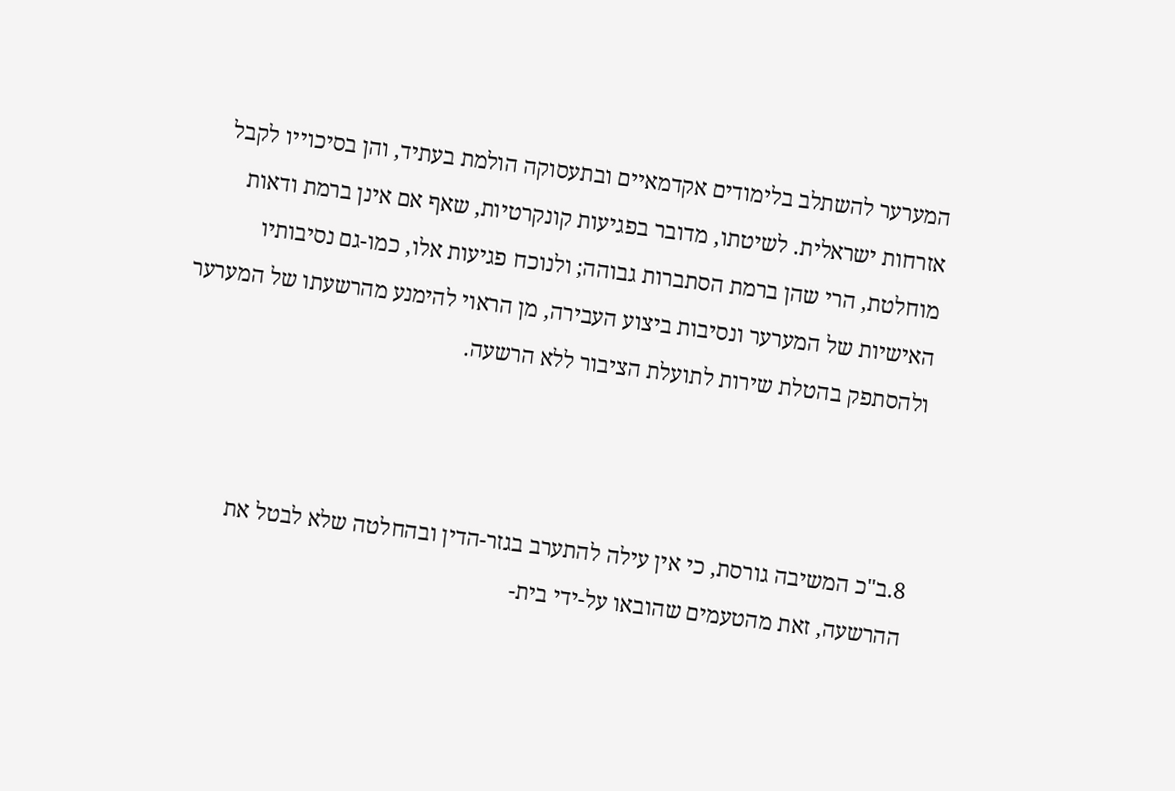המערער להשתלב בלימודים אקדמאיים ובתעסוקה הולמת בעתיד, והן בסיכוייו לקבל אזרחות ישראלית. לשיטתו, מדובר בפגיעות קונקרטיות, שאף אם אינן ברמת ודאות מוחלטת, הרי שהן ברמת הסתברות גבוהה; ולנוכח פגיעות אלו, כמו-גם נסיבותיו האישיות של המערער ונסיבות ביצוע העבירה, מן הראוי להימנע מהרשעתו של המערער ולהסתפק בהטלת שירות לתועלת הציבור ללא הרשעה.



8.ב"כ המשיבה גורסת, כי אין עילה להתערב בגזר-הדין ובהחלטה שלא לבטל את ההרשעה, זאת מהטעמים שהובאו על-ידי בית-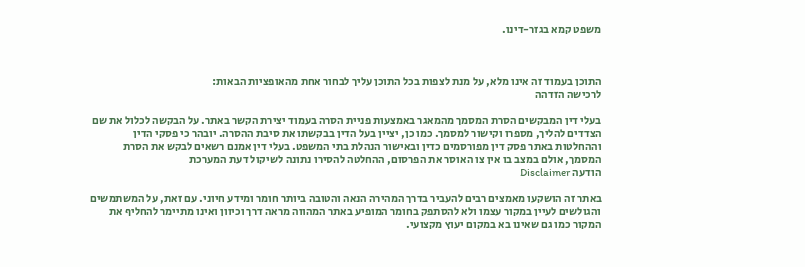משפט קמא בגזר-דינו.



התוכן בעמוד זה אינו מלא, על מנת לצפות בכל התוכן עליך לבחור אחת מהאופציות הבאות:
לרכישה הזדהה

בעלי דין המבקשים הסרת המסמך מהמאגר באמצעות פניית הסרה בעמוד יצירת הקשר באתר. על הבקשה לכלול את שם הצדדים להליך, מספרו וקישור למסמך. כמו כן, יציין בעל הדין בבקשתו את סיבת ההסרה. יובהר כי פסקי הדין וההחלטות באתר פסק דין מפורסמים כדין ובאישור הנהלת בתי המשפט. בעלי דין אמנם רשאים לבקש את הסרת המסמך, אולם במצב בו אין צו האוסר את הפרסום, ההחלטה להסירו נתונה לשיקול דעת המערכת
הודעה Disclaimer

באתר זה הושקעו מאמצים רבים להעביר בדרך המהירה הנאה והטובה ביותר חומר ומידע חיוני. עם זאת, על המשתמשים והגולשים לעיין במקור עצמו ולא להסתפק בחומר המופיע באתר המהווה מראה דרך וכיוון ואינו מתיימר להחליף את המקור כמו גם שאינו בא במקום יעוץ מקצועי.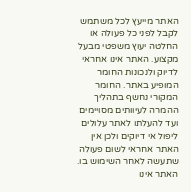האתר מייעץ לכל משתמש לקבל לפני כל פעולה או החלטה יעוץ משפטי מבעל מקצוע. האתר אינו אחראי לדיוק ולנכונות החומר המופיע באתר. החומר המקורי נחשף בתהליך ההמרה לעיוותים מסויימים ועד להעלתו לאתר עלולים ליפול אי דיוקים ולכן אין האתר אחראי לשום פעולה שתעשה לאחר השימוש בו. האתר אינו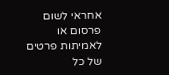אחראי לשום פרסום או לאמיתות פרטים של כל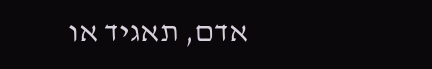אדם, תאגיד או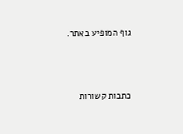גוף המופיע באתר.




כתבות קשורות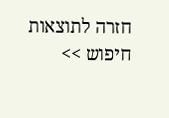חזרה לתוצאות חיפוש >>